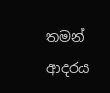තමන් ආදරය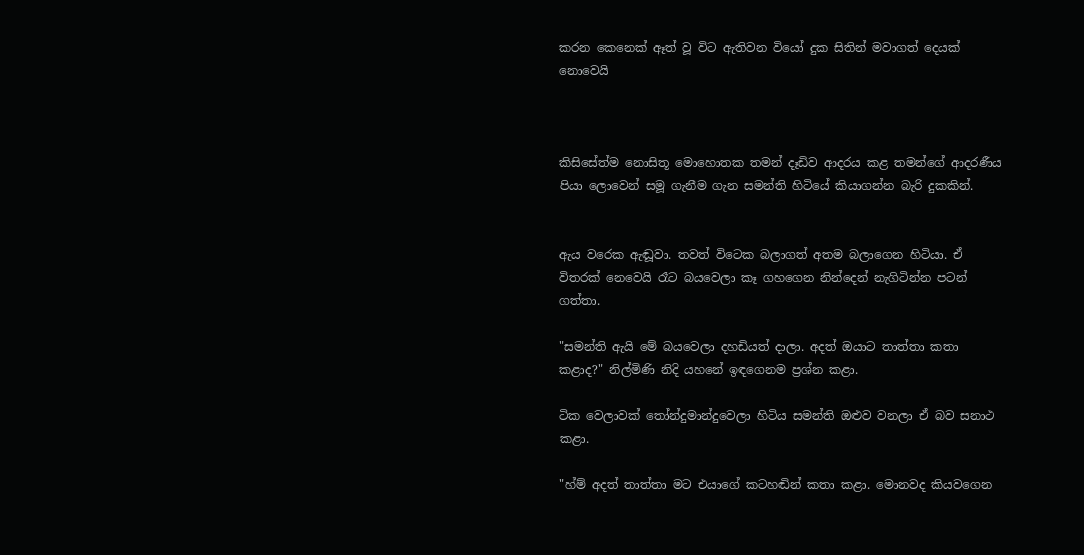කරන කෙනෙක් ඈත් වූ විට ඇතිවන වියෝ දුක සිතින් මවාගත් දෙයක් නොවෙයි



කිසිසේත්ම නොසිතූ මොහොතක තමන් දෑඩිව ආදරය කළ තමන්ගේ ආදරණීය පියා ලොවෙන් සමූ ගැනීම ගැන සමන්ති හිටියේ කියාගන්න බැරි දුකකින්.


ඇය වරෙක ඇඬූවා. තවත් විටෙක බලාගත් අතම බලාගෙන හිටියා. ඒ විතරක් නෙවෙයි රෑට බයවෙලා කෑ ගහගෙන නින්දෙන් නැගිටින්න පටන් ගත්තා.

"සමන්ති ඇයි මේ බයවෙලා දහඩියත් දාලා. අදත් ඔයාට තාත්තා කතා කළාද?" නිල්මිණි නිදි යහනේ ඉඳගෙනම ප්‍රශ්න කළා.

ටික වෙලාවක් තෝන්දුමාන්දුවෙලා හිටිය සමන්ති ඔළුව වනලා ඒ බව සනාථ කළා.

"හ්ම් අදත් තාත්තා මට එයාගේ කටහඬින් කතා කළා. මොනවද කියවගෙන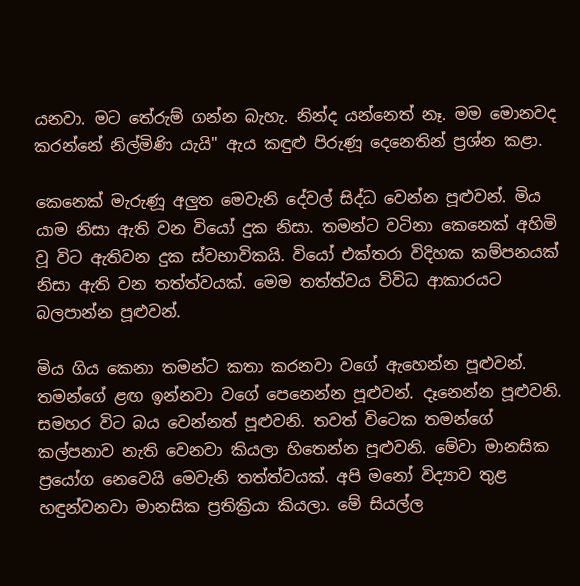යනවා. මට තේරුම් ගන්න බැහැ. නින්ද යන්නෙත් නෑ. මම මොනවද කරන්නේ නිල්මිණි යැයි" ඇය කඳුළු පිරුණූ දෙනෙතින් ප්‍රශ්න කළා.

කෙනෙක් මැරුණූ අලුත මෙවැනි දේවල් සිද්ධ වෙන්න පූළුවන්. මිය යාම නිසා ඇති වන වියෝ දුක නිසා. තමන්ට වටිනා කෙනෙක් අහිමි වූ විට ඇතිවන දුක ස්වභාවිකයි. වියෝ එක්තරා විදිහක කම්පනයක් නිසා ඇති වන තත්ත්වයක්. මෙම තත්ත්වය විවිධ ආකාරයට බලපාන්න පූළුවන්.

මිය ගිය කෙනා තමන්ට කතා කරනවා වගේ ඇහෙන්න පූළුවන්. තමන්ගේ ළඟ ඉන්නවා වගේ පෙනෙන්න පූළුවන්. දෑනෙන්න පූළුවනි. සමහර විට බය වෙන්නත් පූළුවනි. තවත් විටෙක තමන්ගේ කල්පනාව නැති වෙනවා කියලා හිතෙන්න පූළුවනි. මේවා මානසික ප්‍රයෝග නෙවෙයි මෙවැනි තත්ත්වයක්. අපි මනෝ විද්‍යාව තුළ හඳුන්වනවා මානසික ප්‍රතික්‍රියා කියලා. මේ සියල්ල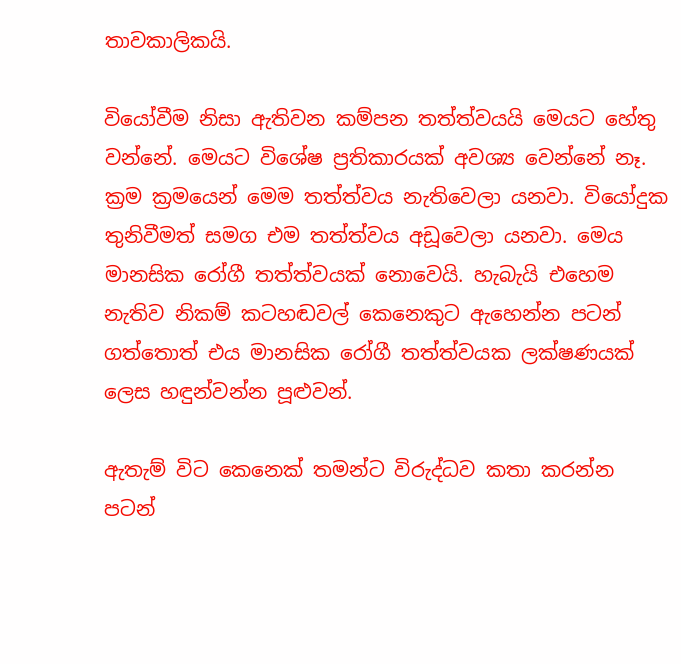තාවකාලිකයි.

වියෝවීම නිසා ඇතිවන කම්පන තත්ත්වයයි මෙයට හේතු වන්නේ. මෙයට විශේෂ ප්‍රතිකාරයක් අවශ්‍ය වෙන්නේ නෑ. ක්‍රම ක්‍රමයෙන් මෙම තත්ත්වය නැතිවෙලා යනවා. වියෝදුක තුනිවීමත් සමග එම තත්ත්වය අඩූවෙලා යනවා. මෙය මානසික රෝගී තත්ත්වයක් නොවෙයි. හැබැයි එහෙම නැතිව නිකම් කටහඬවල් කෙනෙකුට ඇහෙන්න පටන් ගත්තොත් එය මානසික රෝගී තත්ත්වයක ලක්ෂණයක් ලෙස හඳුන්වන්න පූළුවන්.

ඇතැම් විට කෙනෙක් තමන්ට විරුද්ධව කතා කරන්න පටන්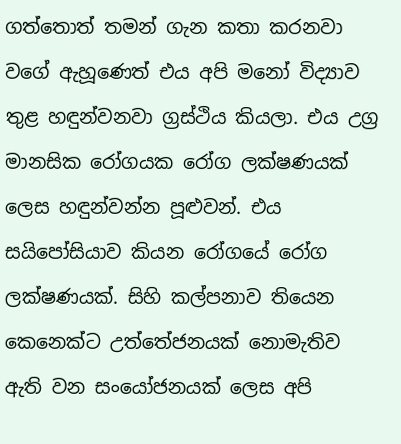ගත්තොත් තමන් ගැන කතා කරනවා වගේ ඇහූණෙත් එය අපි මනෝ විද්‍යාව තුළ හඳුන්වනවා ග්‍රස්ථිය කියලා. එය උග්‍ර මානසික රෝගයක රෝග ලක්ෂණයක් ලෙස හඳුන්වන්න පූළුවන්. එය සයිපෝසියාව කියන රෝගයේ රෝග ලක්ෂණයක්. සිහි කල්පනාව තියෙන කෙනෙක්ට උත්තේජනයක් නොමැතිව ඇති වන සංයෝජනයක් ලෙස අපි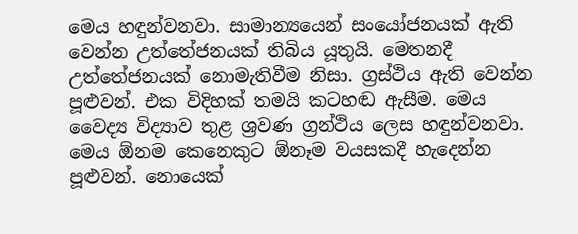මෙය හඳුන්වනවා. සාමාන්‍යයෙන් සංයෝජනයක් ඇති වෙන්න උත්තේජනයක් තිබිය යූතුයි. මෙතනදී උත්තේජනයක් නොමැතිවීම නිසා. ග්‍රස්ථිය ඇති වෙන්න පූළුවන්. එක විදිහක් තමයි කටහඬ ඇසීම. මෙය වෛද්‍ය විද්‍යාව තුළ ශ්‍රවණ ග්‍රන්ථිය ලෙස හඳුන්වනවා. මෙය ඕනම කෙනෙකුට ඕනෑම වයසකදී හැදෙන්න පූළුවන්. නොයෙක්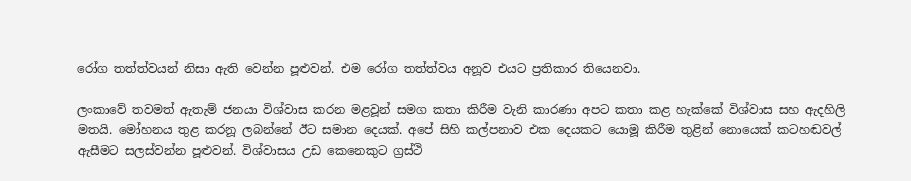රෝග තත්ත්වයන් නිසා ඇති වෙන්න පූළුවන්. එම රෝග තත්ත්වය අනූව එයට ප්‍රතිකාර තියෙනවා.

ලංකාවේ තවමත් ඇතැම් ජනයා විශ්වාස කරන මළවූන් සමග කතා කිරීම වැනි කාරණා අපට කතා කළ හැක්කේ විශ්වාස සහ ඇදහිලි මතයි. මෝහනය තුළ කරනූ ලබන්නේ ඊට සමාන දෙයක්. අපේ සිහි කල්පනාව එක දෙයකට යොමූ කිරීම තුළින් නොයෙක් කටහඬවල් ඇසීමට සලස්වන්න පූළුවන්. විශ්වාසය උඩ කෙනෙකුට ග්‍රස්ථි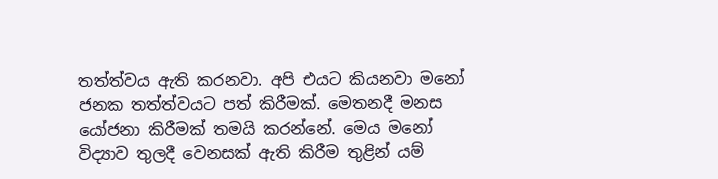තත්ත්වය ඇති කරනවා. අපි එයට කියනවා මනෝ ජනක තත්ත්වයට පත් කිරීමක්. මෙතනදී මනස යෝජනා කිරීමක් තමයි කරන්නේ. මෙය මනෝ විද්‍යාව තුලදී වෙනසක් ඇති කිරීම තුළින් යම්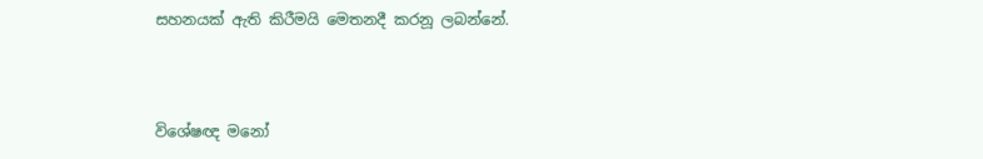සහනයක් ඇති කිරීමයි මෙතනදී කරනූ ලබන්නේ.



විශේෂඥ මනෝ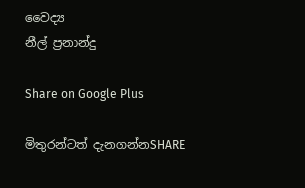වෛද්‍ය
නීල් ප්‍රනාන්දු

Share on Google Plus

මිතුරන්ටත් දැනගන්නSHARE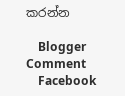කරන්න

    Blogger Comment
    Facebook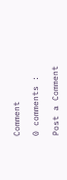Comment

0 comments :

Post a Comment